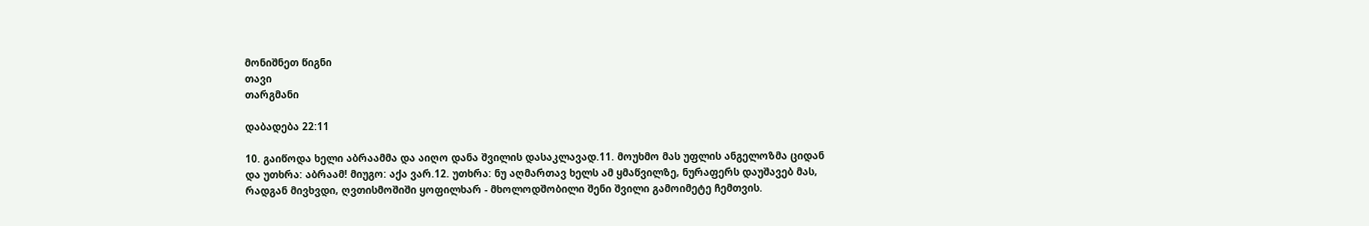მონიშნეთ წიგნი
თავი
თარგმანი

დაბადება 22:11

10. გაიწოდა ხელი აბრაამმა და აიღო დანა შვილის დასაკლავად.11. მოუხმო მას უფლის ანგელოზმა ციდან და უთხრა: აბრაამ! მიუგო: აქა ვარ.12. უთხრა: ნუ აღმართავ ხელს ამ ყმაწვილზე, ნურაფერს დაუშავებ მას, რადგან მივხვდი, ღვთისმოშიში ყოფილხარ - მხოლოდშობილი შენი შვილი გამოიმეტე ჩემთვის.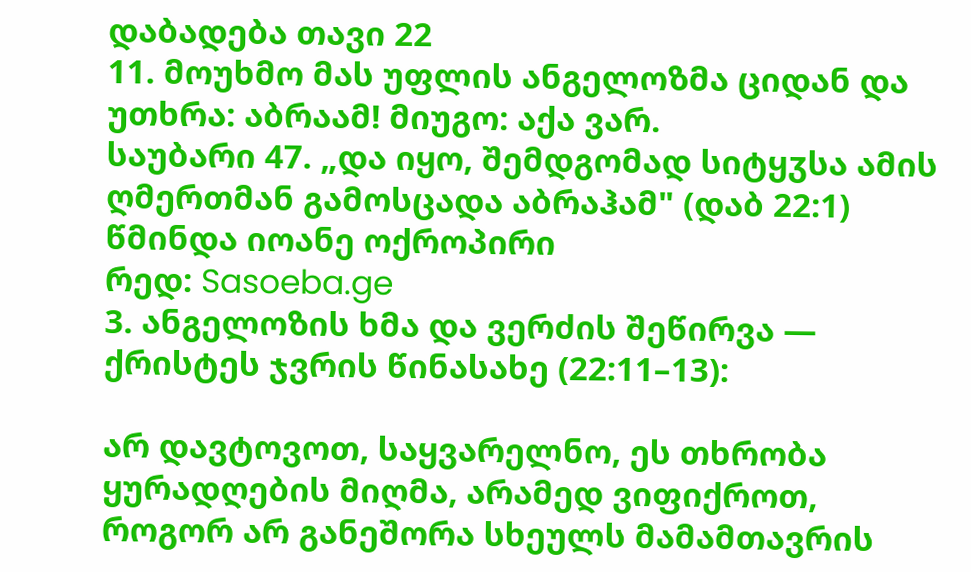დაბადება თავი 22
11. მოუხმო მას უფლის ანგელოზმა ციდან და უთხრა: აბრაამ! მიუგო: აქა ვარ.
საუბარი 47. „და იყო, შემდგომად სიტყჳსა ამის ღმერთმან გამოსცადა აბრაჰამ" (დაბ 22:1)
წმინდა იოანე ოქროპირი
რედ: Sasoeba.ge
3. ანგელოზის ხმა და ვერძის შეწირვა — ქრისტეს ჯვრის წინასახე (22:11–13):

არ დავტოვოთ, საყვარელნო, ეს თხრობა ყურადღების მიღმა, არამედ ვიფიქროთ, როგორ არ განეშორა სხეულს მამამთავრის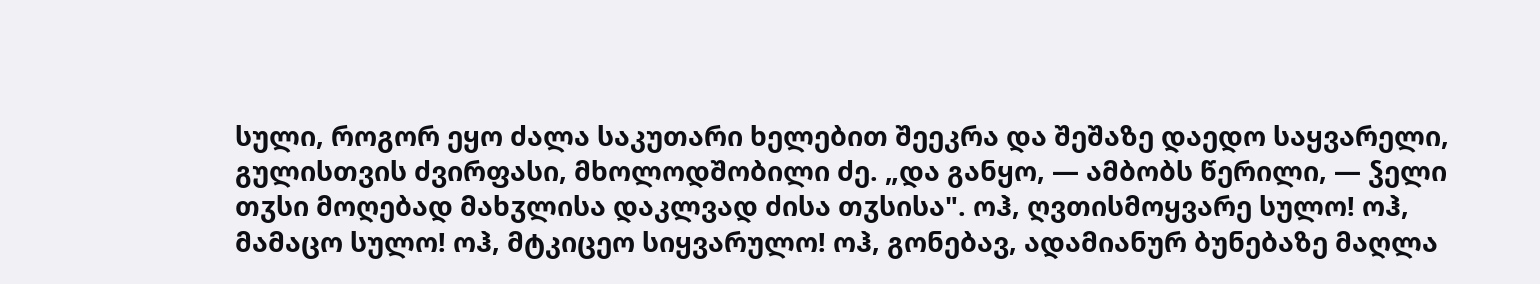სული, როგორ ეყო ძალა საკუთარი ხელებით შეეკრა და შეშაზე დაედო საყვარელი, გულისთვის ძვირფასი, მხოლოდშობილი ძე. „და განყო, — ამბობს წერილი, — ჴელი თჳსი მოღებად მახჳლისა დაკლვად ძისა თჳსისა". ოჰ, ღვთისმოყვარე სულო! ოჰ, მამაცო სულო! ოჰ, მტკიცეო სიყვარულო! ოჰ, გონებავ, ადამიანურ ბუნებაზე მაღლა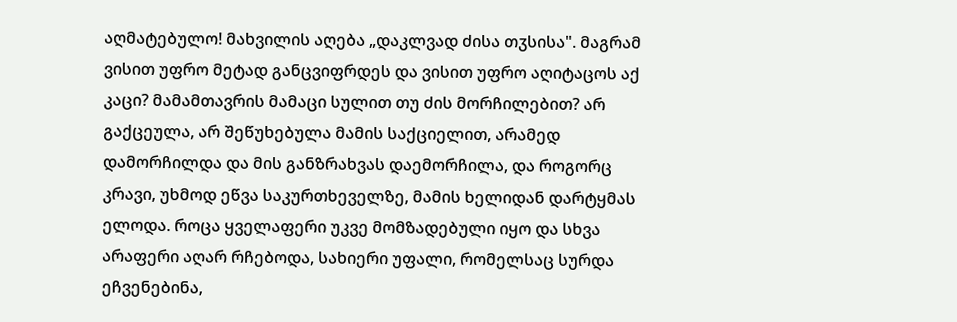აღმატებულო! მახვილის აღება „დაკლვად ძისა თჳსისა". მაგრამ ვისით უფრო მეტად განცვიფრდეს და ვისით უფრო აღიტაცოს აქ კაცი? მამამთავრის მამაცი სულით თუ ძის მორჩილებით? არ გაქცეულა, არ შეწუხებულა მამის საქციელით, არამედ დამორჩილდა და მის განზრახვას დაემორჩილა, და როგორც კრავი, უხმოდ ეწვა საკურთხეველზე, მამის ხელიდან დარტყმას ელოდა. როცა ყველაფერი უკვე მომზადებული იყო და სხვა არაფერი აღარ რჩებოდა, სახიერი უფალი, რომელსაც სურდა ეჩვენებინა,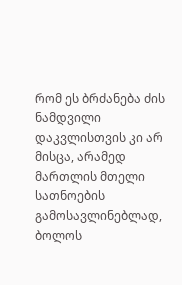რომ ეს ბრძანება ძის ნამდვილი დაკვლისთვის კი არ მისცა, არამედ მართლის მთელი სათნოების გამოსავლინებლად, ბოლოს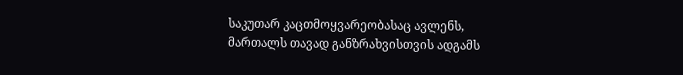საკუთარ კაცთმოყვარეობასაც ავლენს, მართალს თავად განზრახვისთვის ადგამს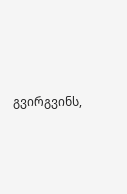გვირგვინს,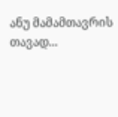ანუ მამამთავრის თავად...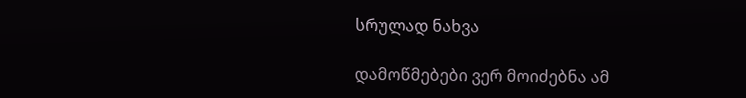სრულად ნახვა

დამოწმებები ვერ მოიძებნა ამ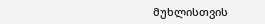მუხლისთვის